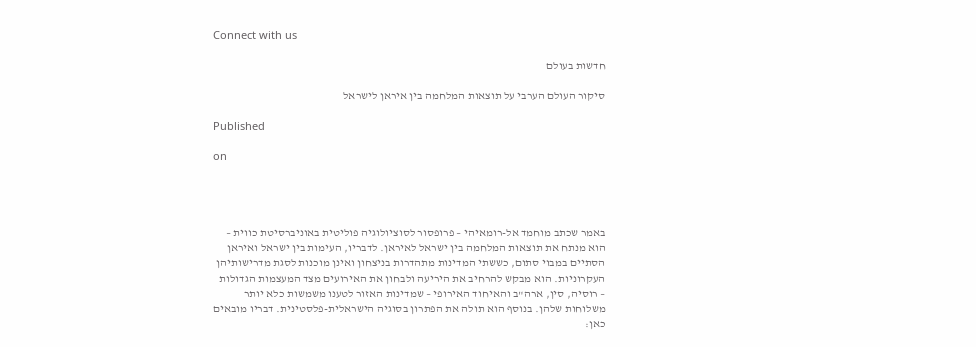Connect with us

חדשות בעולם

סיקור העולם הערבי על תוצאות המלחמה בין איראן לישראל

Published

on




באמר שכתב מוחמד אל-רומאיהי – פרופסור לסוציולוגיה פוליטית באוניברסיטת כווית – הוא מנתח את תוצאות המלחמה בין ישראל לאיראן. לדבריו, העימות בין ישראל ואיראן הסתיים במבוי סתום, כששתי המדינות מתהדרות בניצחון ואינן מוכנות לסגת מדרישותיהן העקרוניות. הוא מבקש להרחיב את היריעה ולבחון את האירועים מצד המעצמות הגדולות – רוסיה, סין, ארה"ב והאיחוד האירופי – שמדינות האזור לטענו משמשות כלא יותר משלוחות שלהן. בנוסף הוא תולה את הפתרון בסוגיה הישראלית-פלסטינית. דבריו מובאים כאן: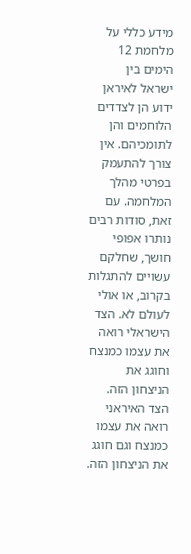מידע כללי על מלחמת 12 הימים בין ישראל לאיראן ידוע הן לצדדים הלוחמים והן לתומכיהם. אין צורך להתעמק בפרטי מהלך המלחמה. עם זאת, סודות רבים נותרו אפופי חושך, שחלקם עשויים להתגלות בקרוב, או אולי לעולם לא. הצד הישראלי רואה את עצמו כמנצח וחוגג את הניצחון הזה. הצד האיראני רואה את עצמו כמנצח וגם חוגג את הניצחון הזה.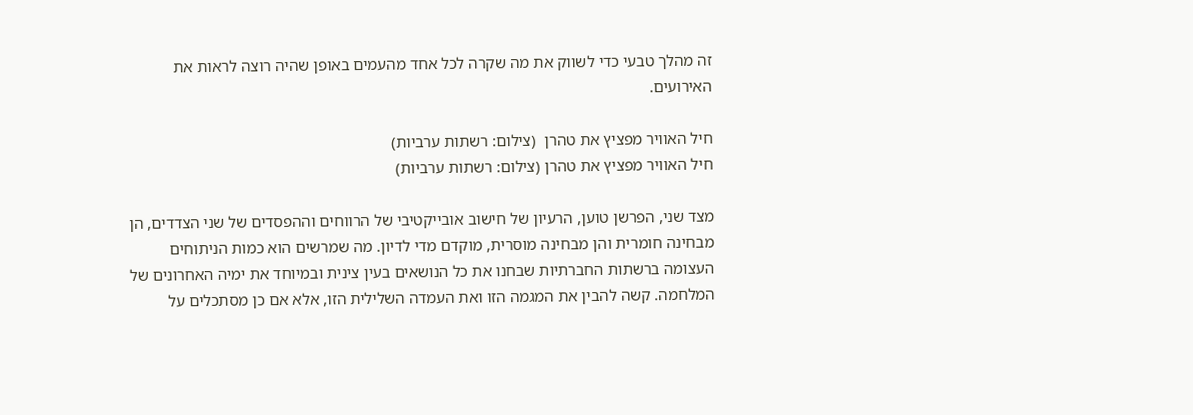זה מהלך טבעי כדי לשווק את מה שקרה לכל אחד מהעמים באופן שהיה רוצה לראות את האירועים.

חיל האוויר מפציץ את טהרן  (צילום: רשתות ערביות)
חיל האוויר מפציץ את טהרן (צילום: רשתות ערביות)

מצד שני, הפרשן טוען, הרעיון של חישוב אובייקטיבי של הרווחים וההפסדים של שני הצדדים, הן מבחינה חומרית והן מבחינה מוסרית, מוקדם מדי לדיון. מה שמרשים הוא כמות הניתוחים העצומה ברשתות החברתיות שבחנו את כל הנושאים בעין צינית ובמיוחד את ימיה האחרונים של המלחמה. קשה להבין את המגמה הזו ואת העמדה השלילית הזו, אלא אם כן מסתכלים על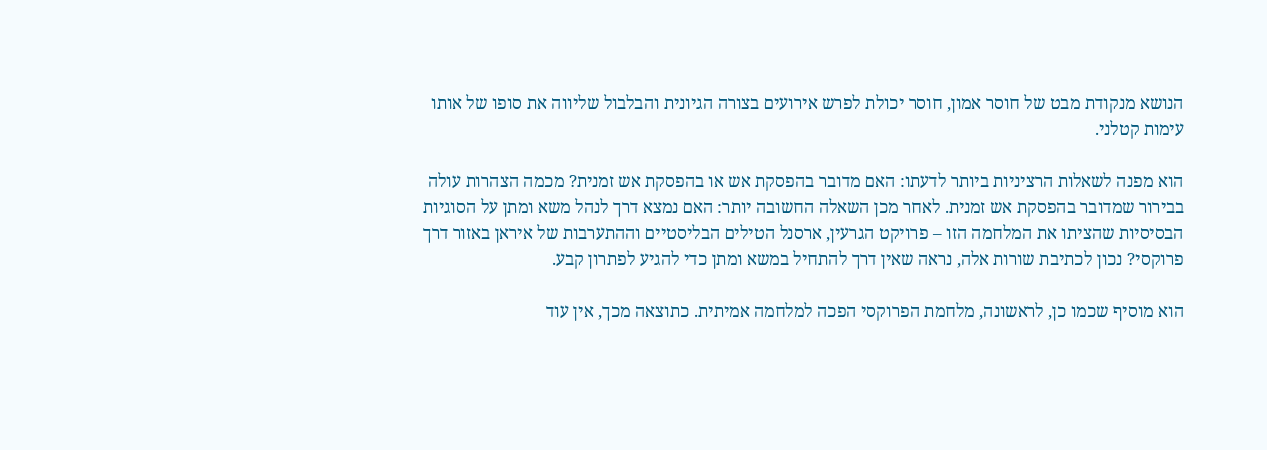הנושא מנקודת מבט של חוסר אמון, חוסר יכולת לפרש אירועים בצורה הגיונית והבלבול שליווה את סופו של אותו עימות קטלני.

הוא מפנה לשאלות הרציניות ביותר לדעתו: האם מדובר בהפסקת אש או בהפסקת אש זמנית? מכמה הצהרות עולה בבירור שמדובר בהפסקת אש זמנית. לאחר מכן השאלה החשובה יותר: האם נמצא דרך לנהל משא ומתן על הסוגיות הבסיסיות שהציתו את המלחמה הזו – פרויקט הגרעין, ארסנל הטילים הבליסטיים וההתערבות של איראן באזור דרך פרוקסי? נכון לכתיבת שורות אלה, נראה שאין דרך להתחיל במשא ומתן כדי להגיע לפתרון קבע.

הוא מוסיף שכמו כן, לראשונה, מלחמת הפרוקסי הפכה למלחמה אמיתית. כתוצאה מכך, אין עוד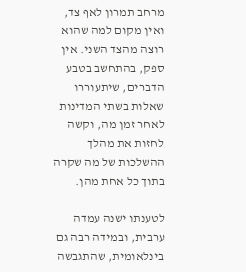מרחב תמרון לאף צד, ואין מקום למה שהוא רוצה מהצד השני. אין ספק, בהתחשב בטבע הדברים, שיתעוררו שאלות בשתי המדינות לאחר זמן מה, וקשה לחזות את מהלך ההשלכות של מה שקרה בתוך כל אחת מהן.

לטענתו ישנה עמדה ערבית, ובמידה רבה גם בינלאומית, שהתגבשה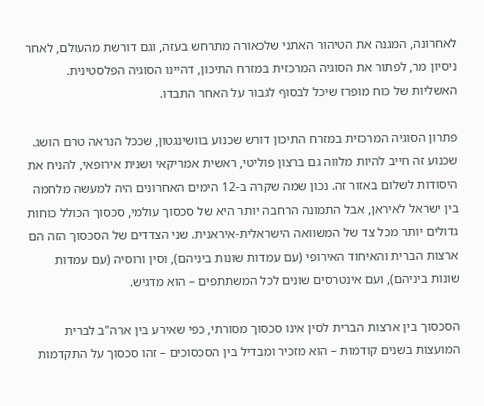לאחרונה, המגנה את הטיהור האתני שלכאורה מתרחש בעזה, וגם דורשת מהעולם, לאחר ניסיון מר, לפתור את הסוגיה המרכזית במזרח התיכון, דהיינו הסוגיה הפלסטינית. האשליות של כוח מופרז שיכל לבסוף לגבור על האחר התבדו.

פתרון הסוגיה המרכזית במזרח התיכון דורש שכנוע בוושינגטון, שככל הנראה טרם הושג. שכנוע זה חייב להיות מלווה גם ברצון פוליטי, ראשית אמריקאי ושנית אירופאי, להניח את היסודות לשלום באזור זה. נכון שמה שקרה ב-12 הימים האחרונים היה למעשה מלחמה בין ישראל לאיראן, אבל התמונה הרחבה יותר היא של סכסוך עולמי, סכסוך הכולל כוחות גדולים יותר מכל צד של המשוואה הישראלית-איראנית. שני הצדדים של הסכסוך הזה הם ארצות הברית והאיחוד האירופי (עם עמדות שונות ביניהם), וסין ורוסיה (עם עמדות שונות ביניהם), ועם אינטרסים שונים לכל המשתתפים – הוא מדגיש.

הסכסוך בין ארצות הברית לסין אינו סכסוך מסורתי, כפי שאירע בין ארה"ב לברית המועצות בשנים קודמות – הוא מזכיר ומבדיל בין הסכסוכים – זהו סכסוך על התקדמות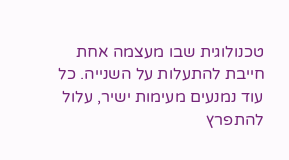טכנולוגית שבו מעצמה אחת חייבת להתעלות על השנייה. כל עוד נמנעים מעימות ישיר, עלול להתפרץ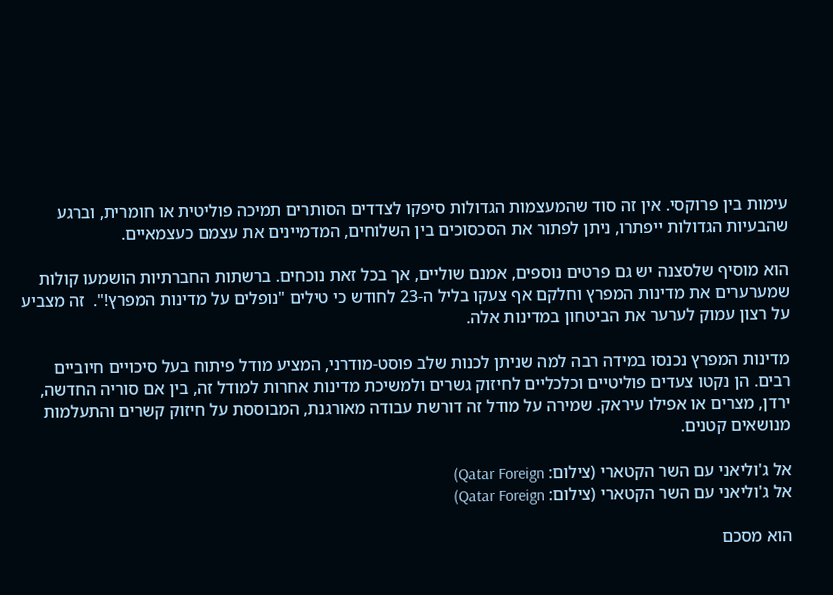עימות בין פרוקסי. אין זה סוד שהמעצמות הגדולות סיפקו לצדדים הסותרים תמיכה פוליטית או חומרית, וברגע שהבעיות הגדולות ייפתרו, ניתן לפתור את הסכסוכים בין השלוחים, המדמיינים את עצמם כעצמאיים.

הוא מוסיף שלסצנה יש גם פרטים נוספים, אמנם שוליים, אך בכל זאת נוכחים. ברשתות החברתיות הושמעו קולות שמערערים את מדינות המפרץ וחלקם אף צעקו בליל ה-23 לחודש כי טילים "נופלים על מדינות המפרץ!".  זה מצביע על רצון עמוק לערער את הביטחון במדינות אלה.

מדינות המפרץ נכנסו במידה רבה למה שניתן לכנות שלב פוסט-מודרני, המציע מודל פיתוח בעל סיכויים חיוביים רבים. הן נקטו צעדים פוליטיים וכלכליים לחיזוק גשרים ולמשיכת מדינות אחרות למודל זה, בין אם סוריה החדשה, ירדן, מצרים או אפילו עיראק. שמירה על מודל זה דורשת עבודה מאורגנת, המבוססת על חיזוק קשרים והתעלמות מנושאים קטנים.

אל ג'וליאני עם השר הקטארי (צילום: Qatar Foreign)
אל ג'וליאני עם השר הקטארי (צילום: Qatar Foreign)

הוא מסכם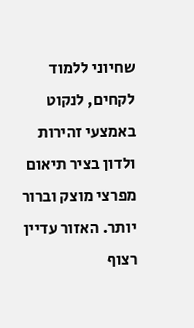שחיוני ללמוד לקחים, לנקוט באמצעי זהירות ולדון בציר תיאום מפרצי מוצק וברור יותר. האזור עדיין רצוף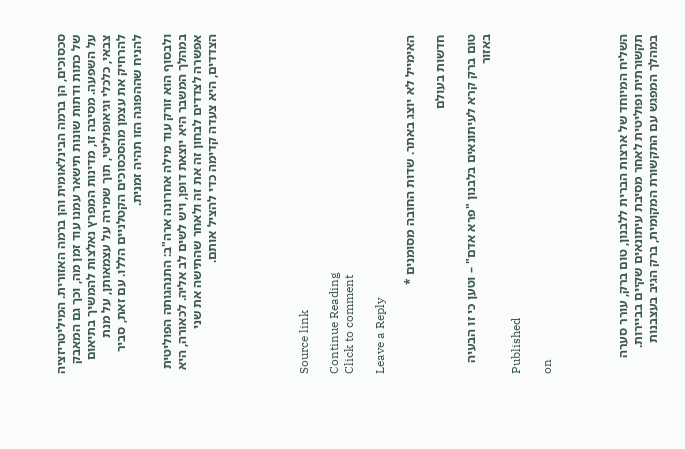סכסוכים, הן ברמה הבינלאומית והן ברמה האזורית. המיליטריזציה של כתות ודתות שונות תישאר עמנו עוד זמן מה, וכך גם המאבק על השפעה. מסיבה זו, מדינות המפרץ נאלצות להמשיך בתיאום צבאי, כלכלי וגיאופוליטי, תוך שמירה על עצמאותן, על מנת להרחיק את עצמן מהסכסוכים הקטלניים הללו. עם זאת, סביר להניח שההפוגה הזו תהיה זמנית.

ולבסוף הוא זורק עוד מילה אחרונה ארה"ב: התנהגותה הפוליטית במהלך המשבר היא יוצאת דופן, ויש לשים לב אליה. לכאורה, היא אפשרה לצדדים לבחון זה את זה ולאחר שהתישה את שני הצדדים, היא צעדה קדימה כדי להציל אותם.





Source link

Continue Reading
Click to comment

Leave a Reply

האימייל לא יוצג באתר. שדות החובה מסומנים *

חדשות בעולם

טום ברק קרא לעיתונאים בלבנון "פרא אדם" – וטען כי זו הבעיה באזור

Published

on




השליח המיוחד של ארצות הברית ללבנון, טום ברק, עורר סערה תקשורתית ופוליטית לאחר מסיבת עיתונאים שקיים בביירות. במהלך המפגש עם התקשורת המקומית, ברק הגיב בעצבנות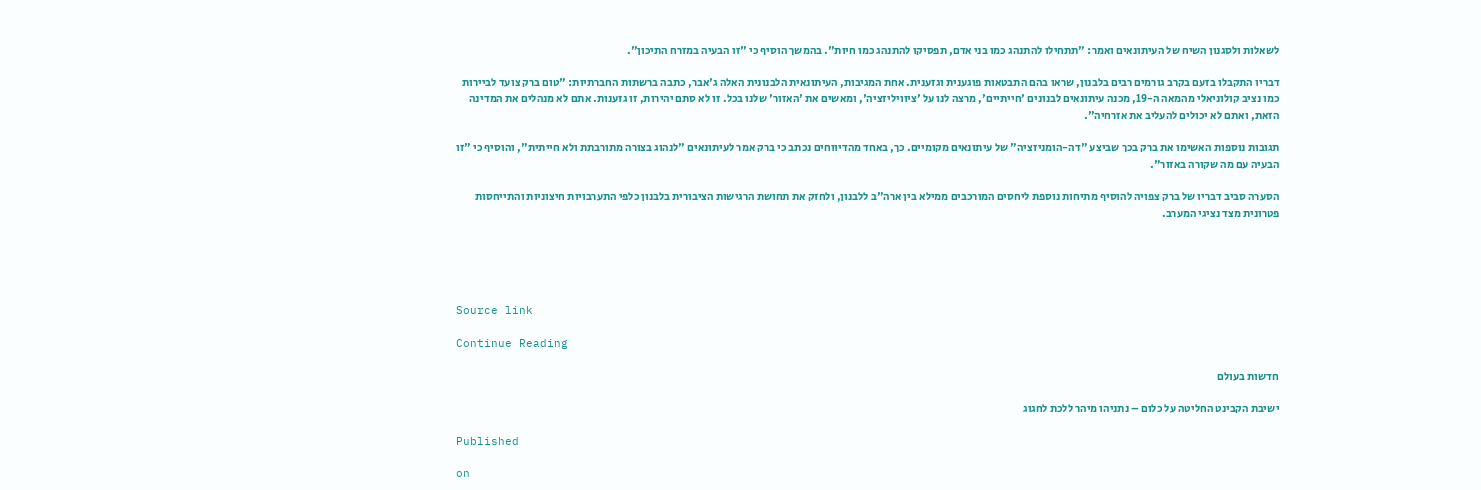לשאלות ולסגנון השיח של העיתונאים ואמר: "תתחילו להתנהג כמו בני אדם, תפסיקו להתנהג כמו חיות". בהמשך הוסיף כי "זו הבעיה במזרח התיכון".

דבריו התקבלו בזעם בקרב גורמים רבים בלבנון, שראו בהם התבטאות פוגענית וגזענית. אחת המגיבות, העיתונאית הלבנונית האלה ג'אבר, כתבה ברשתות החברתיות: "טום ברק צועד לביירות כמו נציב קולוניאלי מהמאה ה-19, מכנה עיתונאים לבנונים 'חייתיים', מרצה לנו על 'ציוויליזציה', ומאשים את 'האזור' שלנו בכל. זו לא סתם יהירות, זו גזענות. אתם לא מנהלים את המדינה הזאת, ואתם לא יכולים להעליב את אזרחיה".

תגובות נוספות האשימו את ברק בכך שביצע "דה-הומניזציה" של עיתונאים מקומיים. כך, באחד מהדיווחים נכתב כי ברק אמר לעיתונאים "לנהוג בצורה מתורבתת ולא חייתית", והוסיף כי "זו הבעיה עם מה שקורה באזור".

הסערה סביב דבריו של ברק צפויה להוסיף מתיחות נוספת ליחסים המורכבים ממילא בין ארה"ב ללבנון, ולחזק את תחושת הרגישות הציבורית בלבנון כלפי התערבויות חיצוניות והתייחסות פטרונית מצד נציגי המערב.





Source link

Continue Reading

חדשות בעולם

ישיבת הקבינט החליטה על כלום – נתניהו מיהר ללכת לחגוג

Published

on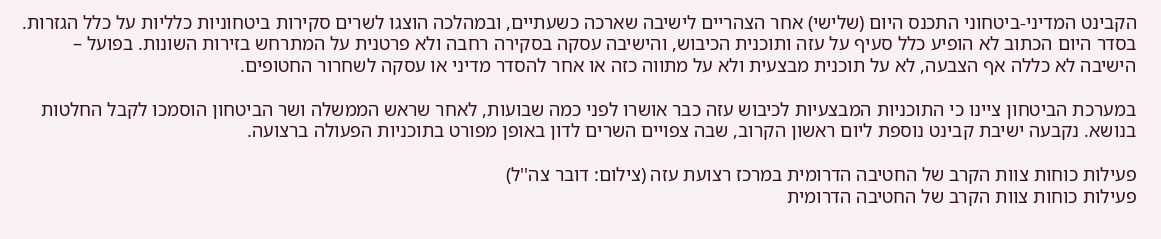הקבינט המדיני-ביטחוני התכנס היום (שלישי) אחר הצהריים לישיבה שארכה כשעתיים, ובמהלכה הוצגו לשרים סקירות ביטחוניות כלליות על כלל הגזרות. בסדר היום הכתוב לא הופיע כלל סעיף על עזה ותוכנית הכיבוש, והישיבה עסקה בסקירה רחבה ולא פרטנית על המתרחש בזירות השונות. בפועל – הישיבה לא כללה אף הצבעה, לא על תוכנית מבצעית ולא על מתווה כזה או אחר להסדר מדיני או עסקה לשחרור החטופים.

במערכת הביטחון ציינו כי התוכניות המבצעיות לכיבוש עזה כבר אושרו לפני כמה שבועות, לאחר שראש הממשלה ושר הביטחון הוסמכו לקבל החלטות בנושא. נקבעה ישיבת קבינט נוספת ליום ראשון הקרוב, שבה צפויים השרים לדון באופן מפורט בתוכניות הפעולה ברצועה.

פעילות כוחות צוות הקרב של החטיבה הדרומית במרכז רצועת עזה (צילום: דובר צה''ל)
פעילות כוחות צוות הקרב של החטיבה הדרומית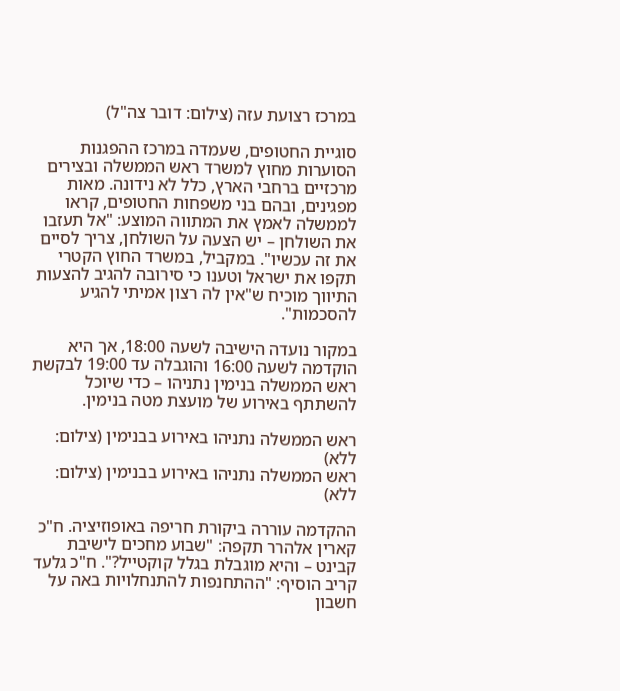במרכז רצועת עזה (צילום: דובר צה"ל)

סוגיית החטופים, שעמדה במרכז ההפגנות הסוערות מחוץ למשרד ראש הממשלה ובצירים מרכזיים ברחבי הארץ, כלל לא נידונה. מאות מפגינים, ובהם בני משפחות החטופים, קראו לממשלה לאמץ את המתווה המוצע: "אל תעזבו את השולחן – יש הצעה על השולחן, צריך לסיים את זה עכשיו". במקביל, במשרד החוץ הקטרי תקפו את ישראל וטענו כי סירובה להגיב להצעות התיווך מוכיח ש"אין לה רצון אמיתי להגיע להסכמות".

במקור נועדה הישיבה לשעה 18:00, אך היא הוקדמה לשעה 16:00 והוגבלה עד 19:00 לבקשת ראש הממשלה בנימין נתניהו – כדי שיוכל להשתתף באירוע של מועצת מטה בנימין.

ראש הממשלה נתניהו באירוע בבנימין (צילום: ללא)
ראש הממשלה נתניהו באירוע בבנימין (צילום: ללא)

ההקדמה עוררה ביקורת חריפה באופוזיציה. ח"כ קארין אלהרר תקפה: "שבוע מחכים לישיבת קבינט – והיא מוגבלת בגלל קוקטייל?". ח"כ גלעד קריב הוסיף: "ההתחנפות להתנחלויות באה על חשבון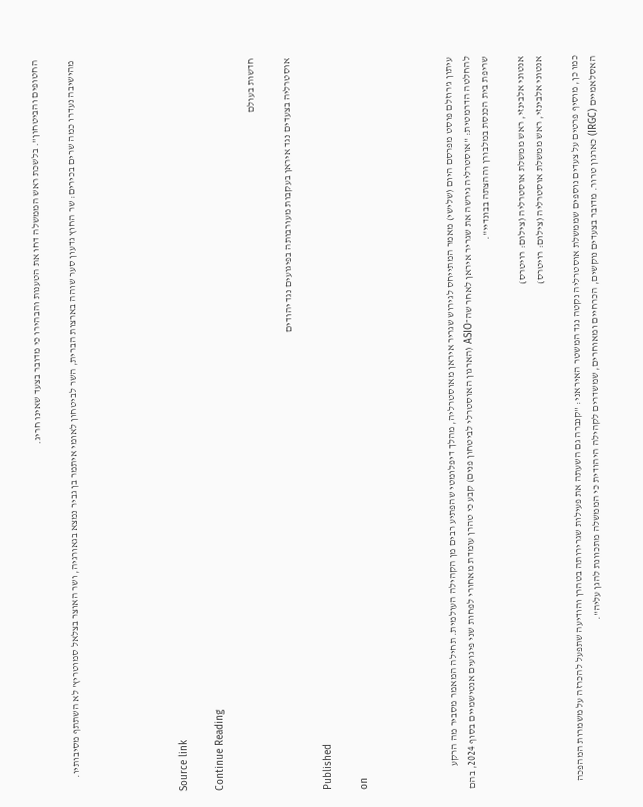החטופים והביטחון". בלשכת ראש הממשלה דחו את הטענות והבהירו כי מדובר בצעד שאינו חריג.

מהישיבה נעדרו כמה שרים בכירים: שר החוץ גדעון סער שוהה בארצות הברית, השר לביטחון לאומי איתמר בן גביר נמצא בגאורגיה, ושר האוצר בצלאל סמוטריץ' לא השתתף מסיבותיו.





Source link

Continue Reading

חדשות בעולם

אוסטרליה בצעדים נגד איראן בעקבות מעורבותה בפיגועים נגד יהודים

Published

on




עיתון ג'רוזלם פוסט מפרסם היום (שלישי) מאמר המתייחס לגירוש שגריר איראן מאוסטרליה, מהלך דיפלומטי שהפתיע רבים מן הקהילה העולמית. תחילה המאמר מסביר מה הרקע להחלטה הדרמטית: "אוסטרליה גירשה את שגריר איראן לאחר שה־ASIO (הארגון האוסטרלי לביטחון פנים) קבע כי טהרן עומדת מאחורי לפחות שני פיגועים אנטישמיים בסוף 2024, בהם שריפת בית הכנסת במלבורן וההצתה בבונדיי".

אנטוני אלבינזי, ראש ממשלת אוסטרליה (צילום: רויטרס)
אנטוני אלבינזי, ראש ממשלת אוסטרליה (צילום: רויטרס)

כמו כן, מוסיף פרטים על צעדים נוספים שממשלת אוסטרליה נקטה נגד המשטר האיראני: "קנברה גם השעתה את פעילות שגרירותה בטהרן והודיעה שתפעל להכרזה על משמרות המהפכה האסלאמיים (IRGC) כארגון טרור. מדובר בצעדים נוקשים, הכרחיים ומאוחרים, שמשדרים לקהילה היהודית כי הממשלה מתכוונת להגן עליה".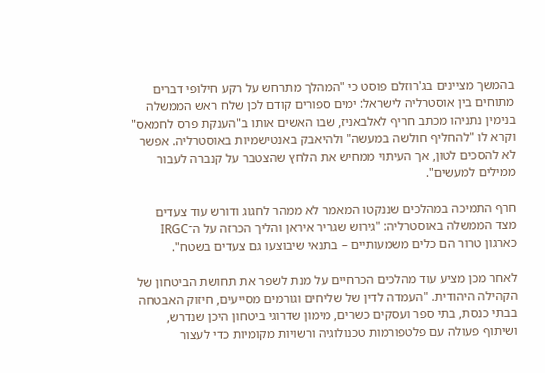בהמשך מציינים בג'רוזלם פוסט כי "המהלך מתרחש על רקע חילופי דברים מתוחים בין אוסטרליה לישראל: ימים ספורים קודם לכן שלח ראש הממשלה בנימין נתניהו מכתב חריף לאלבאניז, שבו האשים אותו ב"הענקת פרס לחמאס" וקרא לו "להחליף חולשה במעשה" ולהיאבק באנטישמיות באוסטרליה. אפשר לא להסכים לטון, אך העיתוי ממחיש את הלחץ שהצטבר על קנברה לעבור ממילים למעשים".

חרף התמיכה במהלכים שננקטו המאמר לא ממהר לחגוג ודורש עוד צעדים מצד הממשלה באוסטרליה: "גירוש שגריר איראן והליך הכרזה על ה־IRGC כארגון טרור הם כלים משמעותיים – בתנאי שיבוצעו גם צעדים בשטח".

לאחר מכן מציע עוד מהלכים הכרחיים על מנת לשפר את תחושת הביטחון של הקהילה היהודית. "העמדה לדין של שליחים וגורמים מסייעים, חיזוק האבטחה בבתי כנסת, בתי ספר ועסקים כשרים, מימון שדרוגי ביטחון היכן שנדרש, ושיתוף פעולה עם פלטפורמות טכנולוגיה ורשויות מקומיות כדי לעצור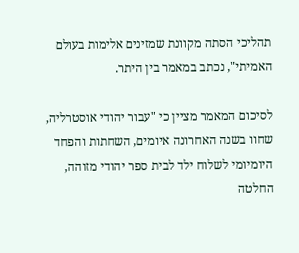תהליכי הסתה מקוונת שמזינים אלימות בעולם האמיתי", נכתב במאמר בין היתר.

לסיכום המאמר מציין כי "עבור יהודי אוסטרליה, שחוו בשנה האחרונה איומים, השחתות והפחד היומיומי לשלוח ילד לבית ספר יהודי מזוהה, החלטה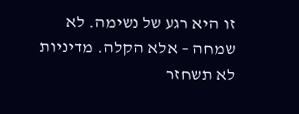זו היא רגע של נשימה. לא שמחה – אלא הקלה. מדיניות לא תשחזר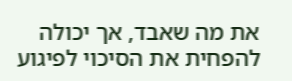את מה שאבד, אך יכולה להפחית את הסיכוי לפיגוע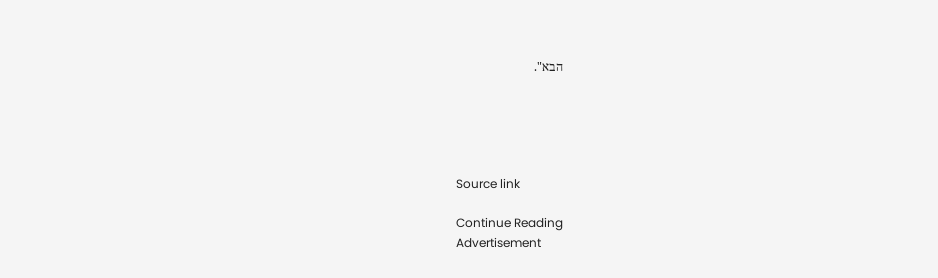הבא".





Source link

Continue Reading
Advertisement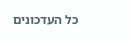כל העדכונים